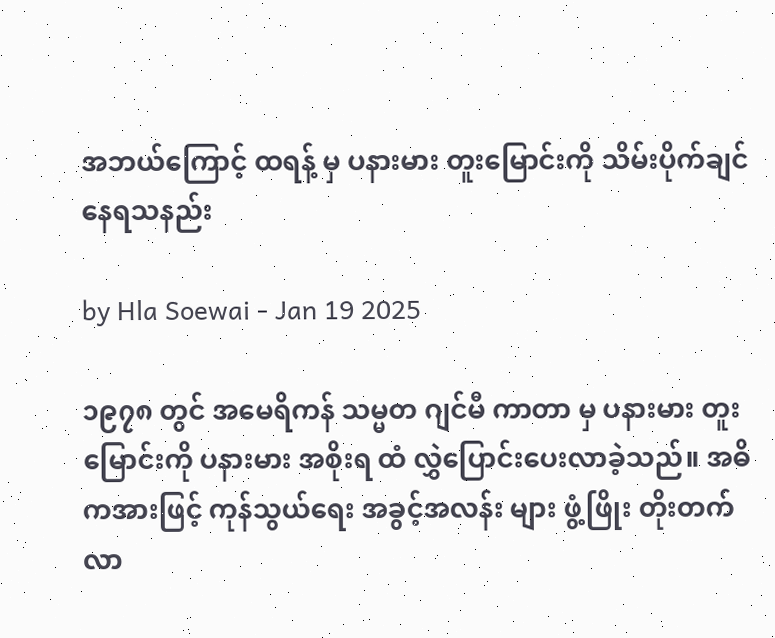အဘယ်ကြောင့် ထရန့် မှ ပနားမား တူးမြောင်းကို သိမ်းပိုက်ချင်နေရသနည်း

by Hla Soewai - Jan 19 2025

၁၉၇၈ တွင် အမေရိကန် သမ္မတ ဂျင်မီ ကာတာ မှ ပနားမား တူးမြောင်းကို ပနားမား အစိုးရ ထံ လွှဲပြောင်းပေးလာခဲ့သည်။ အဓိကအားဖြင့် ကုန်သွယ်ရေး အခွင့်အလန်း များ ဖွံ့ဖြိုး တိုးတက်လာ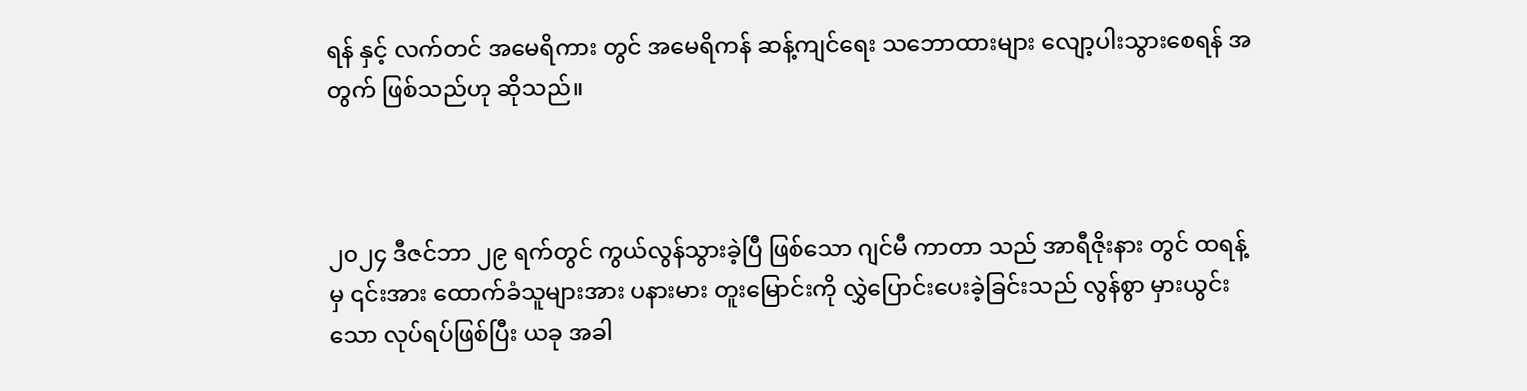ရန် နှင့် လက်တင် အမေရိကား တွင် အမေရိကန် ဆန့်ကျင်ရေး သဘောထားများ လျော့ပါးသွားစေရန် အတွက် ဖြစ်သည်ဟု ဆိုသည်။



၂၀၂၄ ဒီဇင်ဘာ ၂၉ ရက်တွင် ကွယ်လွန်သွားခဲ့ပြီ ဖြစ်သော ဂျင်မီ ကာတာ သည် အာရီဇိုးနား တွင် ထရန့်မှ ၎င်းအား ထောက်ခံသူများအား ပနားမား တူးမြောင်းကို လွှဲပြောင်းပေးခဲ့ခြင်းသည် လွန်စွာ မှားယွင်းသော လုပ်ရပ်ဖြစ်ပြီး ယခု အခါ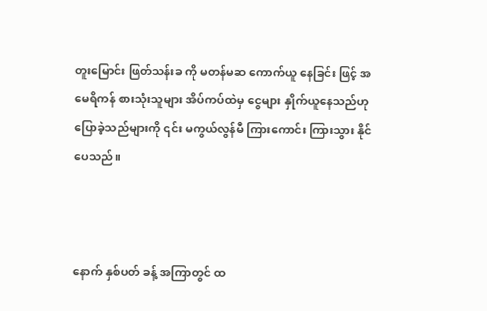တူးမြောင်း ဖြတ်သန်းခ ကို မတန်မဆ ကောက်ယူ နေခြင်း ဖြင့် အမေရိကန် စားသုံးသူများ အိပ်ကပ်ထဲမှ ငွေများ နှိုက်ယူနေသည်ဟု ပြောခဲ့သည်များကို ၎င်း မကွယ်လွန်မီ ကြားကောင်း ကြားသွား နိုင်ပေသည်။



နောက် နှစ်ပတ် ခန့် အကြာတွင် ထ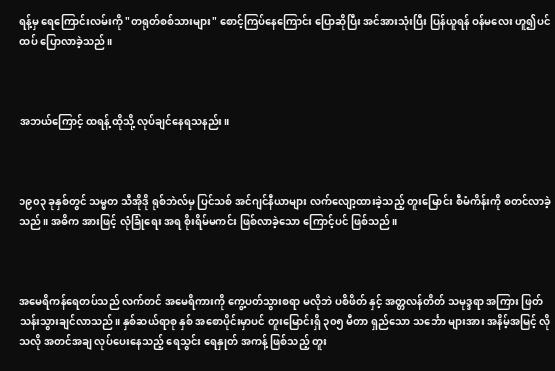ရန့်မှ ရေကြောင်းလမ်းကို "တရုတ်စစ်သားများ" စောင့်ကြပ်နေကြောင်း ပြောဆိုပြီး အင်အားသုံးပြီး ပြန်ယူရန် ဝန်မလေး ဟူ၍ပင် ထပ် ပြောလာခဲ့သည်။



အဘယ်ကြောင့် ထရန့် ထိုသို့ လုပ်ချင်နေရသနည်း။



၁၉၀၃ ခုနှစ်တွင် သမ္မတ သီအိုဒို ရုစ်ဘဲလ်မှ ပြင်သစ် အင်ဂျင်နီယာများ လက်လျော့ထားခဲ့သည့် တူးမြောင်း စီမံကိန်းကို စတင်လာခဲ့သည်။ အဓိက အားဖြင့် လုံခြုံရေး အရ စိုးရိမ်မကင်း ဖြစ်လာခဲ့သော ကြောင့်ပင် ဖြစ်သည်။



အမေရိကန်ရေတပ်သည် လက်တင် အမေရိကားကို ကွေ့ပတ်သွားစရာ မလိုဘဲ ပစိဖိတ် နှင့် အတ္တလန်တိတ် သမုဒ္ဒရာ အကြား ဖြတ်သန်းသွားချင်လာသည်။ နှစ်ဆယ်ရာစု နှစ် အစောပိုင်းမှာပင် တူးမြောင်းရှိ ၃၀၅ မီတာ ရှည်သော သင်္ဘော များအား အနိမ့်အမြင့် လိုသလို အတင်အချ လုပ်ပေးနေသည့် ရေသွင်း ရေနှုတ် အကန့် ဖြစ်သည့် တူး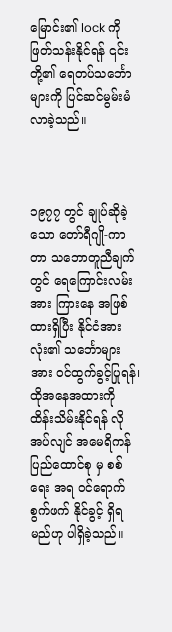မြောင်း၏ lock ကို ဖြတ်သန်းနိုင်ရန် ၎င်းတို့၏ ရေတပ်သင်္ဘောများကို ပြင်ဆင်မွမ်းမံလာခဲ့သည်။



၁၉၇၇ တွင် ချုပ်ဆိုခဲ့သော တော်ရီဂျို-ကာတာ သဘောတူညီချက်တွင် ရေကြောင်းလမ်းအား ကြားနေ အဖြစ် ထားရှိပြီး နိုင်ငံအားလုံး၏ သင်္ဘောများအား ဝင်ထွက်ခွင့်ပြုရန်၊ ထိုအနေအထားကို ထိန်းသိမ်းနိုင်ရန် လိုအပ်လျင် အမေရိကန် ပြည်ထောင်စု မှ စစ်ရေး အရ ဝင်ရောက်စွက်ဖက် နိုင်ခွင့် ရှိရမည်ဟု ပါရှိခဲ့သည်။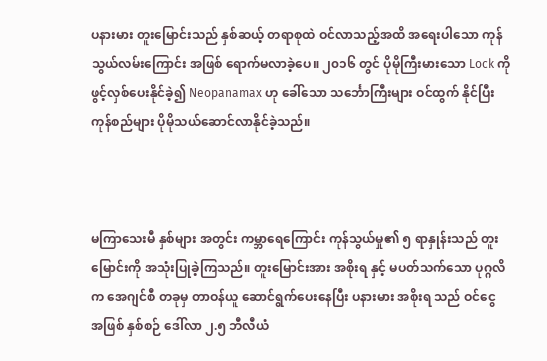ပနားမား တူးမြောင်းသည် နှစ်ဆယ့် တရာစုထဲ ဝင်လာသည့်အထိ အရေးပါသော ကုန်သွယ်လမ်းကြောင်း အဖြစ် ရောက်မလာခဲ့ပေ။ ၂၀၁၆ တွင် ပိုမိုကြီးမားသော Lock ကို ဖွင့်လှစ်ပေးနိုင်ခဲ့၍ Neopanamax ဟု ခေါ်သော သင်္ဘောကြီးများ ဝင်ထွက် နိုင်ပြီး ကုန်စည်များ ပိုမိုသယ်ဆောင်လာနိုင်ခဲ့သည်။



မကြာသေးမီ နှစ်များ အတွင်း ကမ္ဘာရေကြောင်း ကုန်သွယ်မှု၏ ၅ ရာနှုန်းသည် တူးမြောင်းကို အသုံးပြုခဲ့ကြသည်။ တူးမြောင်းအား အစိုးရ နှင့် မပတ်သက်သော ပုဂ္ဂလိက အေဂျင်စီ တခုမှ တာဝန်ယူ ဆောင်ရွက်ပေးနေပြီး ပနားမား အစိုးရ သည် ဝင်ငွေ အဖြစ် နှစ်စဉ် ဒေါ်လာ ၂.၅ ဘီလီယံ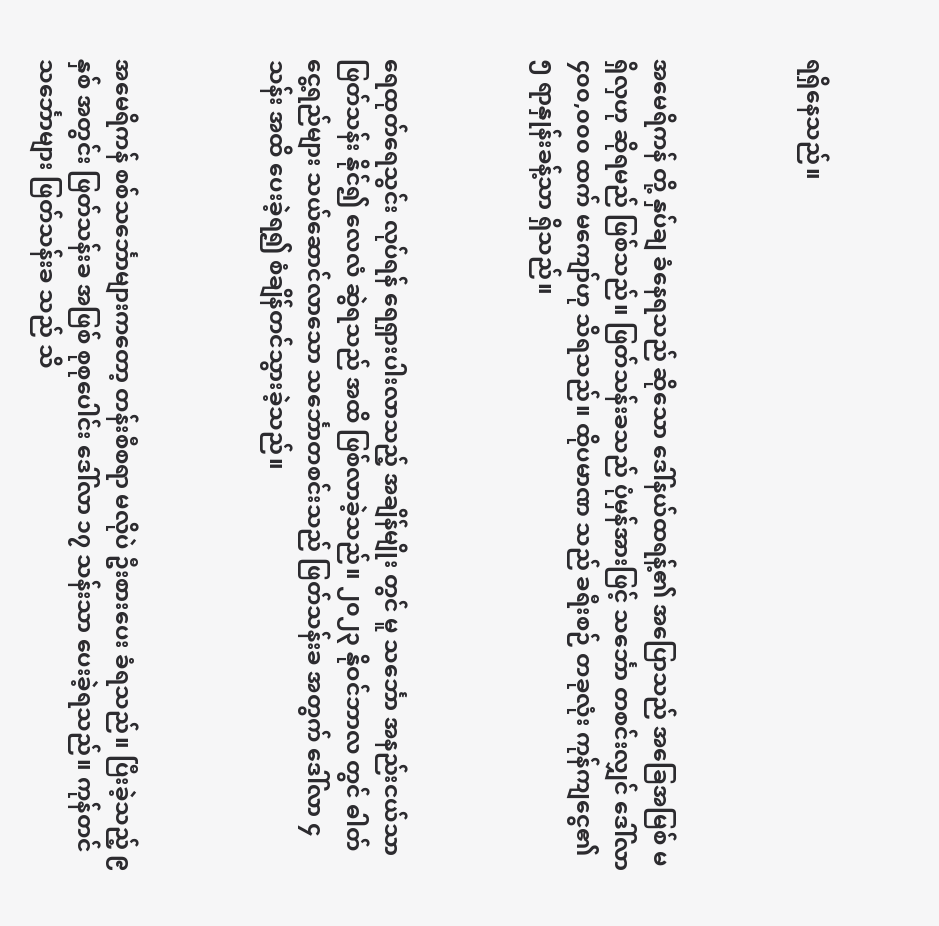ရရှိနေသည်။



အမေရိကန် တို့ နှပ်ချ ခံနေရသည် ဆိုသော ဒေါ်နယ်ထရန့်၏ အပြောသည် အခြေအမြစ် မရှိလှဟု ဆိုရမည် ဖြစ်သည်။ ဖြတ်သန်းခသည် ပုံမှန်အားဖြင့် သင်္ဘော တစင်းလျှင် ဒေါ်လာ ၄၀၀,၀၀၀ ထက် မကျော်ဟု သိရသည်။ ထိုပမာဏ သည် ခရီးစဉ် တခုလုံး ကုန်ကျငွေ၏ ၅ ရာနှုန်းခန့်သာ ရှိသည်။



ရေထုတ်ရေသွင်း လုပ်ရန် ‌ရေရှားပါးလာသည့် အချိန်မျိုး တွင် မူ သင်္ဘော အနည်းငယ်သာ ဖြတ်သန်း နိုင်၍ လေလံ ဆွဲရသည် အထိ ဖြစ်လာခဲ့သည်။ ၂၀၂၃ နိုဝင်ဘာလ တွင် ဓါတ်ငွေ့ရည်များ သယ်ဆောင်လာသော သင်္ဘောတစင်းသည် ဖြတ်သန်းခ အတွက် ဒေါ်လာ ၄ သန်း အထိ ပေးခဲ့ရ၍ စံချိန်တင်သွားခဲ့သည်။



အမေရိကန် စစ်သင်္ဘောများကတော့ တန်းစီစရာ မလိုပဲ ဦးစားပေး ခံရသည်။ ပြီးခဲ့သည့် ၉ နှစ် အတွင်း ဖြတ်သန်းခ အဖြစ် စုစုပေါင်း ဒေါ်လာ ၁၇ သန်းသာ ပေးခဲ့ရသည်။ ကုန်တင်သင်္ဘောများ ဖြတ်သန်းခ သည် သိ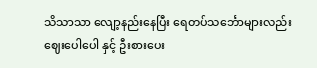သိသာသာ လျော့နည်းနေပြီး ရေတပ်သင်္ဘောများလည်း ဈေးပေါပေါ နှင့် ဦးစားပေး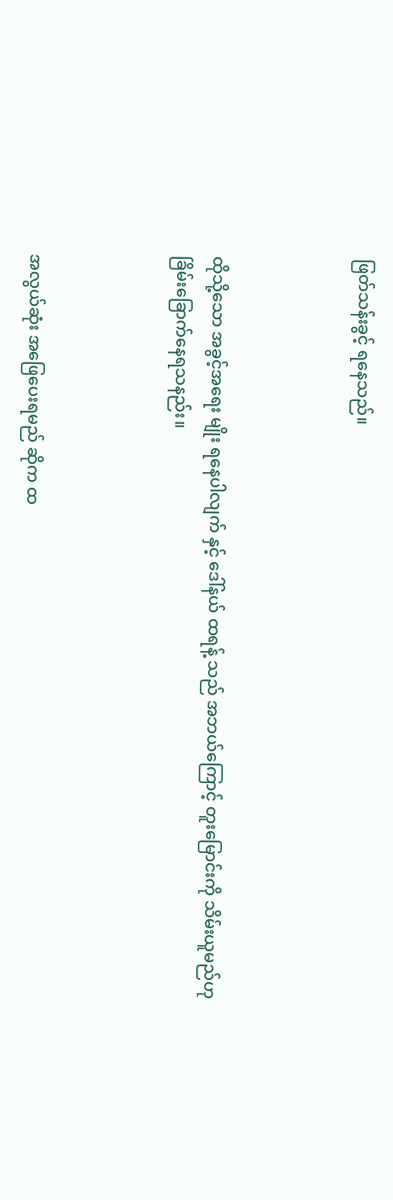ဖြတ်သန်းခွင့် ရနေသည်။



ထိုသို့သော အ‌ခွင့်အရေး မျိုး ရနေပါလျက် နှင့် ဒေါ်နယ် ထရန့် သည် အဘယ်ကြောင့် တူးမြောင်းကို သိမ်းယူမည်ဟု ခြိမ်းခြောက်နေရသနည်း။



အလွယ်ဆုံး ‌အဖြေပေးရမည် ‌ဆိုက ‌ထ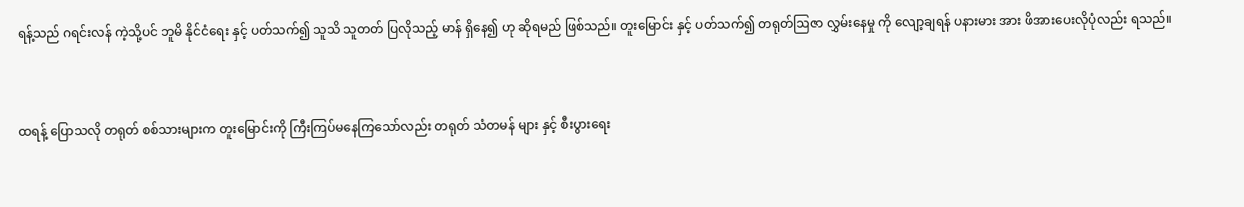ရန့်သည် ဂရင်းလန် ကဲ့သို့ပင် ဘူမိ နိုင်ငံရေး နှင့် ပတ်သက်၍ သူသိ သူတတ် ပြလိုသည့် မာန် ရှိနေ၍ ဟု ဆိုရမည် ဖြစ်သည်။ တူးမြောင်း နှင့် ပတ်သက်၍ တရုတ်ဩဇာ လွှမ်းနေမှု ကို လျော့ချရန် ပနားမား အား ဖိအားပေးလိုပုံလည်း ရသည်။



ထရန့် ပြောသလို တရုတ် စစ်သားများက တူးမြောင်းကို ကြီးကြပ်မနေကြသော်လည်း တရုတ် သံတမန် များ နှင့် စီးပွားရေး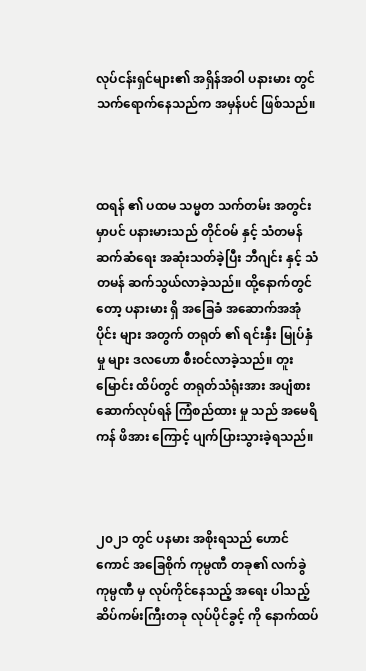လုပ်ငန်းရှင်များ၏ အရှိန်အဝါ ပနားမား တွင် သက်ရောက်နေသည်က အမှန်ပင် ဖြစ်သည်။



ထရန် ၏ ပထမ သမ္မတ သက်တမ်း အတွင်း မှာပင် ပနားမားသည် တိုင်ဝမ် နှင့် သံတမန် ဆက်ဆံရေး အဆုံးသတ်ခဲ့ပြီး ဘီဂျင်း နှင့် သံတမန် ဆက်သွယ်လာခဲ့သည်။ ထို့နောက်တွင်တော့ ပနားမား ရှိ အခြေခံ အဆောက်အအုံ ပိုင်း များ အတွက် တရုတ် ၏ ရင်းနှီး မြုပ်နှံ မှု များ ဒလဟော စီးဝင်လာခဲ့သည်။ တူးမြောင်း ထိပ်တွင် တရုတ်သံရုံးအား အပျံစား ဆောက်လုပ်ရန် ကြံစည်ထား မှု သည် အမေရိကန် ဖိအား ကြောင့် ပျက်ပြားသွားခဲ့ရသည်။



၂၀၂၁ တွင် ပနမား အစိုးရသည် ဟောင်ကောင် အခြေစိုက် ကုမ္ပဏီ တခု၏ လက်ခွဲကုမ္ပဏီ မှ လုပ်ကိုင်နေသည့် အရေး ပါသည့် ဆိပ်ကမ်းကြီးတခု လုပ်ပိုင်ခွင့် ကို နောက်ထပ်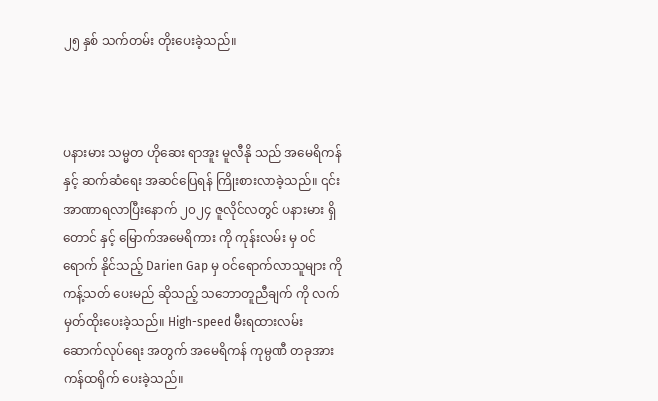၂၅ နှစ် သက်တမ်း တိုးပေးခဲ့သည်။



ပနားမား သမ္မတ ဟိုဆေး ရာအူး မူလီနို သည် အမေရိကန် နှင့် ဆက်ဆံရေး အဆင်ပြေရန် ကြိုးစားလာခဲ့သည်။ ၎င်း အာဏာရလာပြီးနောက် ၂၀၂၄ ဇူလိုင်လတွင် ပနားမား ရှိ တောင် နှင့် မြောက်အမေရိကား ကို ကုန်းလမ်း မှ ဝင်‌‌ ရောက် နိုင်သည့် Darien Gap မှ ဝင်ရောက်လာသူများ ကို ကန့်သတ် ပေးမည် ဆိုသည့် သဘောတူညီချက် ကို လက်မှတ်ထိုးပေးခဲ့သည်။ High-speed မီးရထားလမ်း ဆောက်လုပ်ရေး အတွက် အမေရိကန် ကုမ္ပဏီ တခုအား ကန်ထရိုက် ပေးခဲ့သည်။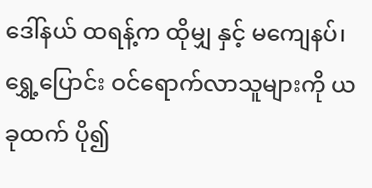ဒေါ်နယ် ထရန့်က ထိုမျှ နှင့် မကျေနပ်၊ ရွှေ့ပြောင်း ဝင်ရောက်လာသူများကို ယခုထက် ပို၍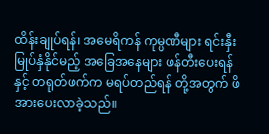ထိန်းချုပ်ရန်၊ အမေရိကန် ကုမ္ပဏီများ ရင်းနှီးမြုပ်နှံနိုင်မည့် အခြေအနေများ ဖန်တီးပေးရန်နှင့် တရုတ်ဖက်က မရပ်တည်ရန် တို့အတွက် ဖိအားပေးလာခဲ့သည်။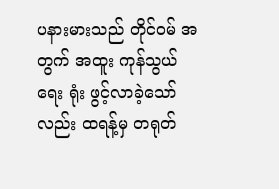ပနားမားသည် တိုင်ဝမ် အတွက် အထူး ကုန်သွယ်ရေး ရုံး ဖွင့်လာခဲ့သော်လည်း ထရန့်မှ တရုတ်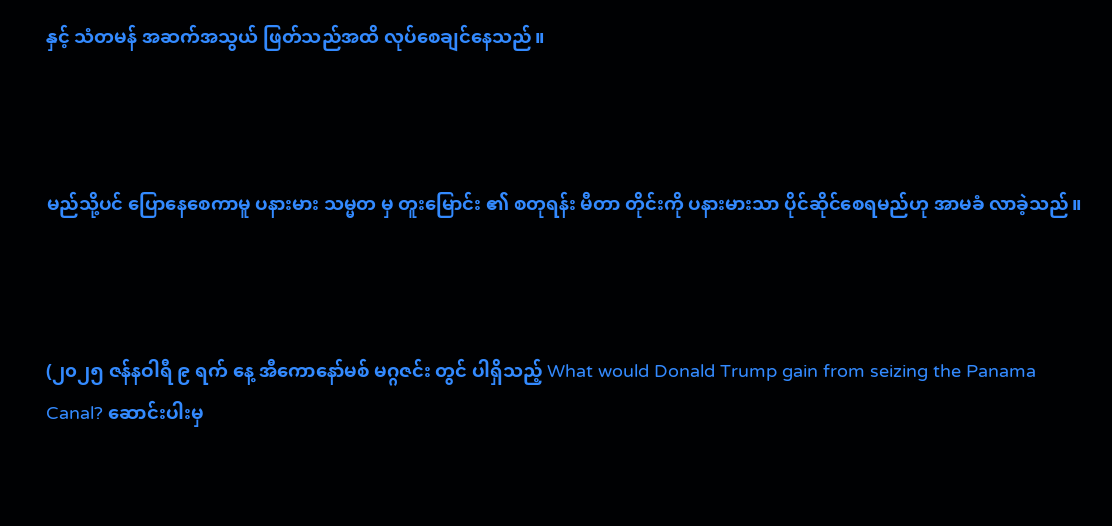နှင့် သံတမန် အဆက်အသွယ် ဖြတ်သည်အထိ လုပ်စေချင်နေသည်။



မည်သို့ပင် ပြောနေစေကာမူ ပနားမား သမ္မတ မှ တူး‌မြောင်း ၏ စတုရန်း မီတာ တိုင်းကို ပနားမားသာ ပိုင်ဆိုင်စေရမည်ဟု အာမခံ လာခဲ့သည်။



(၂၀၂၅ ဇန်နဝါရီ ၉ ရက် နေ့ အီကောနော်မစ် မဂ္ဂဇင်း တွင် ပါရှိသည့် What would Donald Trump gain from seizing the Panama Canal? ဆောင်းပါးမှ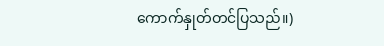ကောက်နှုတ်တင်ပြသည်။)